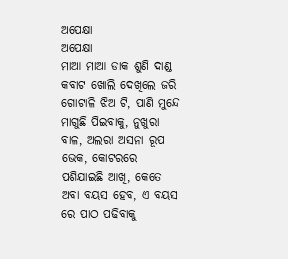ଅପେକ୍ଷା
ଅପେକ୍ଷା
ମାଆ ମାଆ ଡାକ ଶୁଣି ଦାଣ୍ଡ କବାଟ ଖୋଲି ଦେଖିଲେ ଜରି ଗୋଟାଳି ଝିଅ ଟି, ପାଣି ମୁନ୍ଦେ ମାଗୁଛି ପିଇବାକୁ, ନୁଖୁରା ବାଳ, ଅଲରା ଅସନା ରୂପ ଭେକ, କୋଟରରେ ପଶିଯାଇଛି ଆଖି, କେତେ ଅବା ବୟସ ହେବ, ଏ ବୟସ ରେ ପାଠ ପଢିବାକୁ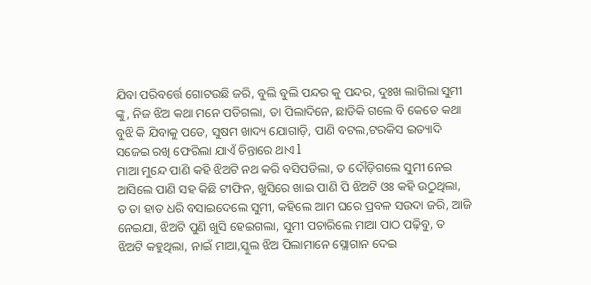ଯିବା ପରିବର୍ତ୍ତେ ଗୋଟଉଛି ଜରି, ବୁଲି ବୁଲି ପନ୍ଦର କୁ ପନ୍ଦର, ଦୁଃଖ ଲାଗିଲା ସୁମୀ ଙ୍କୁ, ନିଜ ଝିଅ କଥା ମନେ ପଡିଗଲା, ତା ପିଲାଦିନେ, ଛାଡିକି ଗଲେ ବି କେତେ କଥା ବୁଝି କି ଯିବାକୁ ପଡେ, ସୁଷମ ଖାଦ୍ୟ ଯୋଗାଡ଼ି, ପାଣି ବଟଲ,ଟରକିସ ଇତ୍ୟାଦି ସଜେଇ ରଖି ଫେରିଲା ଯାଏଁ ଚିନ୍ତାରେ ଥାଏ l
ମାଆ ମୁନ୍ଦେ ପାଣି କହି ଝିଅଟି ନଥ କରି ବସିପଡିଲା, ତ ଦୌଡ଼ିଗଲେ ସୁମୀ ନେଇ ଆସିଲେ ପାଣି ସହ କିଛି ଟୀଫିନ, ଖୁସିରେ ଖାଇ ପାଣି ପି ଝିଅଟି ଓଃ କହି ଉଠୁଥିଲା, ତ ତା ହାତ ଧରି ବସାଇଦେଲେ ସୁମୀ, କହିଲେ ଆମ ଘରେ ପ୍ରବଳ ସଉଦା ଜରି, ଆଜି ନେଇଯା, ଝିଅଟି ପୁଣି ଖୁସି ହେଇଗଲା, ସୁମୀ ପଚାରିଲେ ମାଆ ପାଠ ପଢ଼ିବୁ, ତ ଝିଅଟି କହୁଥିଲା, ନାଇଁ ମାଆ,ସ୍କୁଲ ଝିଅ ପିଲାମାନେ ସ୍ଲୋଗାନ ଦେଇ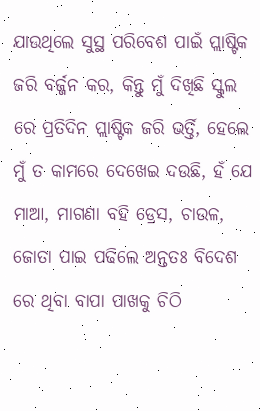ଯାଉଥିଲେ ସୁସ୍ଥ ପରିବେଶ ପାଇଁ ପ୍ଲାଷ୍ଟିକ ଜରି ବର୍ଜ୍ଜନ କର, କିନ୍ତୁ ମୁଁ ଦିଖିଛି ସ୍କୁଲ ରେ ପ୍ରତିଦିନ ପ୍ଲାଷ୍ଟିକ ଜରି ଭର୍ତ୍ତି, ହେଲେ ମୁଁ ତ କାମରେ ଦେଖେଇ ଦଉଛି, ହଁ ଯେ ମାଆ, ମାଗଣା ବହି ଡ୍ରେସ, ଚାଉଳ, ଜୋତା ପାଇ ପଢିଲେ ଅନ୍ତତଃ ବିଦେଶ ରେ ଥିବା ବାପା ପାଖକୁ ଚିଠି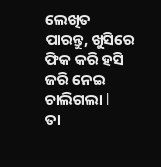ଲେଖିତ ପାରନ୍ତୁ, ଖୁସିରେ ଫିକ କରି ହସି ଜରି ନେଇ ଚାଲିଗଲା l
ତା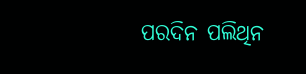ପରଦିନ ପଲିଥିନ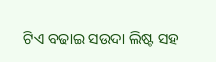ଟିଏ ବଢାଇ ସଉଦା ଲିଷ୍ଟ ସହ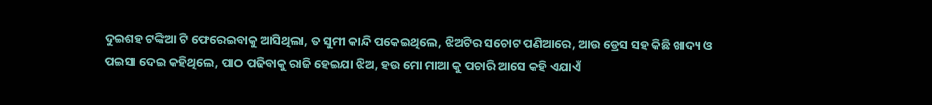ଦୁଇଶହ ଟଙ୍କିଆ ଟି ଫେରେଇବାକୁ ଆସିଥିଲା, ତ ସୁମୀ କାନ୍ଦି ପକେଇଥିଲେ, ଝିଅଟିର ସଚୋଟ ପଣିଆରେ, ଆଉ ଡ୍ରେସ ସହ କିଛି ଖାଦ୍ୟ ଓ ପଇସା ଦେଇ କହିଥିଲେ, ପାଠ ପଢିବାକୁ ରାଜି ହେଇଯା ଝିଅ, ହଉ ମୋ ମାଆ କୁ ପଚାରି ଆସେ କହି ଏଯାଏଁ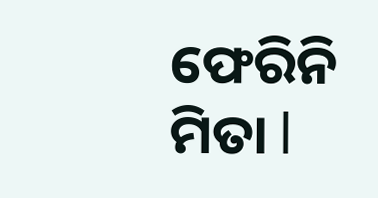ଫେରିନି ମିତା l